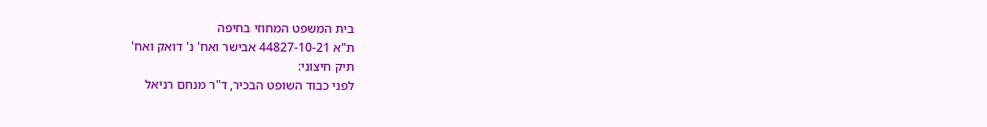בית המשפט המחוזי בחיפה
ת"א 44827-10-21 אבישר ואח' נ' דואק ואח'
תיק חיצוני:
לפני כבוד השופט הבכיר, ד"ר מנחם רניאל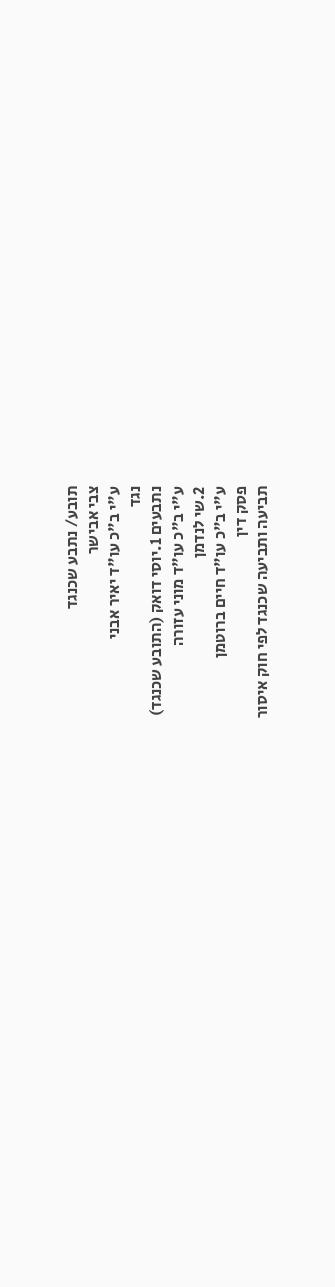תובע/ נתבע שכנגד
צבי אבישר
ע"י ב"כ עו"ד יאיר אבני
נגד
נתבעים 1.יוסי דואק (התובע שכנגד)
ע"י ב"כ עו"ד מוני עזורה
2.שי לנדמן
ע"י ב"כ עו"ד חיים ברוטמן
פסק דין
תביעה ותביעה שכנגד לפי חוק איסור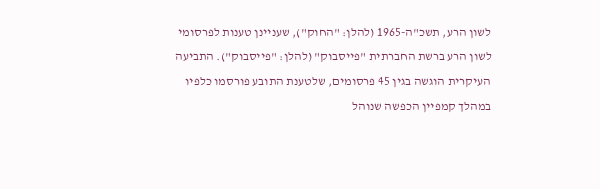לשון הרע, תשכ"ה-1965 (להלן: "החוק"), שעניינן טענות לפרסומי לשון הרע ברשת החברתית "פייסבוק" (להלן: "פייסבוק"). התביעה העיקרית הוגשה בגין 45 פרסומים, שלטענת התובע פורסמו כלפיו במהלך קמפיין הכפשה שנוהל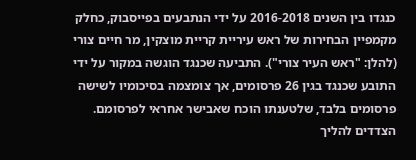כנגדו בין השנים 2016-2018 על ידי הנתבעים בפייסבוק, כחלק מקמפיין הבחירות של ראש עיריית קריית מוצקין, מר חיים צורי (להלן: "ראש העיר צורי"). התביעה שכנגד הוגשה במקור על ידי התובע שכנגד בגין 26 פרסומים, אך צומצמה בסיכומיו לשישה פרסומים בלבד, שלטענתו הוכח שאבישר אחראי לפרסומם.
הצדדים להליך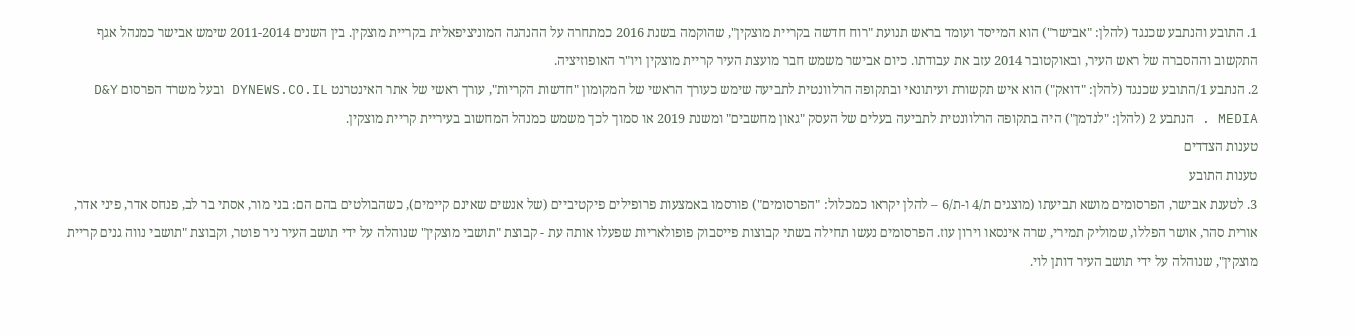1. התובע והנתבע שכנגד (להלן: "אבישר") הוא המייסד ועומד בראש תנועת "רוח חדשה בקריית מוצקין", שהוקמה בשנת 2016 כמתחרה על ההנהגה המוניציפאלית בקריית מוצקין. בין השנים 2011-2014 שימש אבישר כמנהל אגף התקשוב וההסברה של ראש העיר, ובאוקטובר 2014 עזב את עבודתו. כיום אבישר משמש חבר מועצת העיר קריית מוצקין ויו"ר האופוזיציה.
2. הנתבע 1/התובע שכנגד (להלן: "דואק") הוא איש תקשורת ועיתונאי ובתקופה הרלוונטית לתביעה שימש כעורך הראשי של המקומון "חדשות הקריות", עורך ראשי של אתר האינטרנט DYNEWS.CO.IL ובעל משרד הפרסום D&Y MEDIA . הנתבע 2 (להלן: "לנדמן") היה בתקופה הרלוונטית לתביעה בעלים של העסק "גאון מחשבים" ומשנת 2019 או סמוך לכך משמש כמנהל המחשוב בעיריית קריית מוצקין.
טענות הצדדים
טענות התובע
3. לטענת אבישר, הפרסומים מושא תביעתו (מוצגים ת/4 ו-ת/6 – להלן יקראו כמכלול: "הפרסומים") פורסמו באמצעות פרופילים פיקטיביים (של אנשים שאינם קיימים), כשהבולטים בהם הם: בני מור, אסתי בר לב, פנחס אדר, פיני אדר, אורית סהר, אושר הפללו, שמוליק תמירי, שרה אינסאו וירון עוז. הפרסומים נעשו תחילה בשתי קבוצות פייסבוק פופולאריות שפעלו אותה עת - קבוצת "תושבי מוצקין" שנוהלה על ידי תושב העיר ניר פוטר, וקבוצת "תושבי נווה גנים קריית מוצקין", שנוהלה על ידי תושב העיר דותן לוי.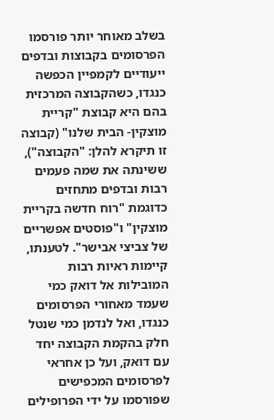בשלב מאוחר יותר פורסמו הפרסומים בקבוצות ובדפים ייעודיים לקמפיין הכפשה כנגדו, כשהקבוצה המרכזית בהם היא קבוצת "קריית מוצקין- הבית שלנו" (קבוצה זו תיקרא להלן: "הקבוצה"), ששינתה את שמה פעמים רבות ובדפים מתחזים כדוגמת "רוח חדשה בקריית מוצקין" ו"פוסטים אפשריים של צביצי אבישר". לטענתו, קיימות ראיות רבות המובילות אל דואק כמי שעמד מאחורי הפרסומים כנגדו, ואל לנדמן כמי שנטל חלק בהקמת הקבוצה יחד עם דואק, ועל כן אחראי לפרסומים המכפישים שפורסמו על ידי הפרופילים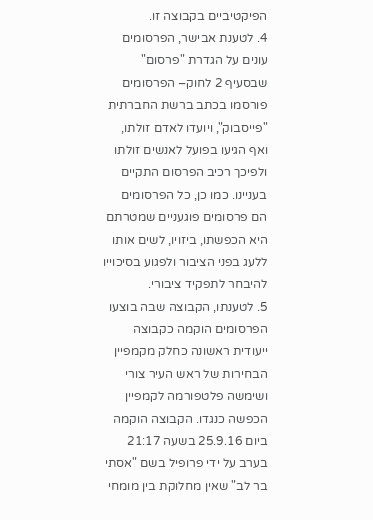הפיקטיביים בקבוצה זו.
4. לטענת אבישר, הפרסומים עונים על הגדרת "פרסום" שבסעיף 2 לחוק– הפרסומים פורסמו בכתב ברשת החברתית "פייסבוק", ויועדו לאדם זולתו, ואף הגיעו בפועל לאנשים זולתו ולפיכך רכיב הפרסום התקיים בעניינו. כמו כן, כל הפרסומים הם פרסומים פוגעניים שמטרתם היא הכפשתו, ביזויו, לשים אותו ללעג בפני הציבור ולפגוע בסיכוייו להיבחר לתפקיד ציבורי.
5. לטענתו, הקבוצה שבה בוצעו הפרסומים הוקמה כקבוצה ייעודית ראשונה כחלק מקמפיין הבחירות של ראש העיר צורי ושימשה פלטפורמה לקמפיין הכפשה כנגדו. הקבוצה הוקמה ביום 25.9.16 בשעה 21:17 בערב על ידי פרופיל בשם "אסתי בר לב" שאין מחלוקת בין מומחי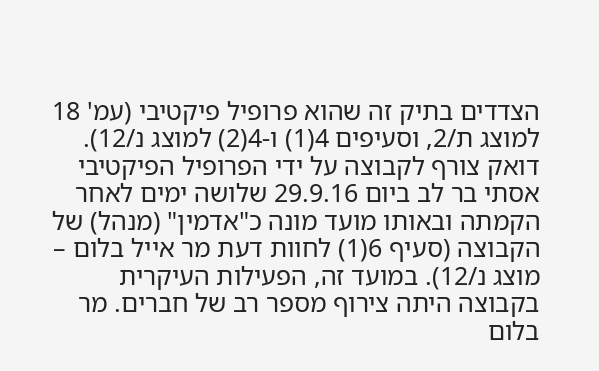הצדדים בתיק זה שהוא פרופיל פיקטיבי (עמ' 18 למוצג ת/2, וסעיפים 4(1) ו-4(2) למוצג נ/12). דואק צורף לקבוצה על ידי הפרופיל הפיקטיבי אסתי בר לב ביום 29.9.16 שלושה ימים לאחר הקמתה ובאותו מועד מונה כ"אדמין" (מנהל) של הקבוצה (סעיף 6(1) לחוות דעת מר אייל בלום – מוצג נ/12). במועד זה, הפעילות העיקרית בקבוצה היתה צירוף מספר רב של חברים. מר בלום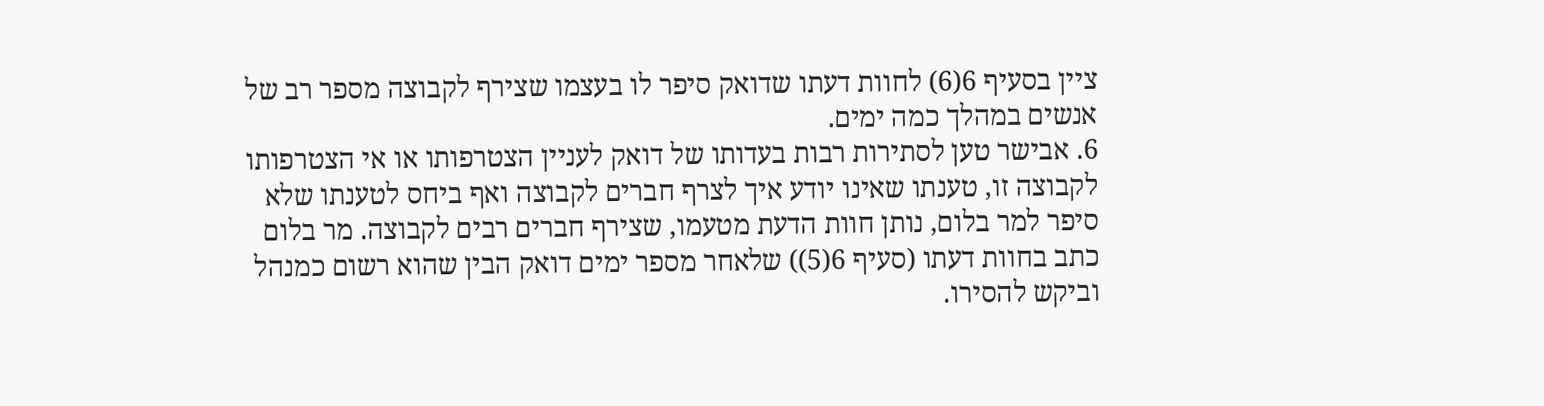ציין בסעיף 6(6) לחוות דעתו שדואק סיפר לו בעצמו שצירף לקבוצה מספר רב של אנשים במהלך כמה ימים.
6. אבישר טען לסתירות רבות בעדותו של דואק לעניין הצטרפותו או אי הצטרפותו לקבוצה זו, טענתו שאינו יודע איך לצרף חברים לקבוצה ואף ביחס לטענתו שלא סיפר למר בלום, נותן חוות הדעת מטעמו, שצירף חברים רבים לקבוצה. מר בלום כתב בחוות דעתו (סעיף 6(5)) שלאחר מספר ימים דואק הבין שהוא רשום כמנהל וביקש להסירו.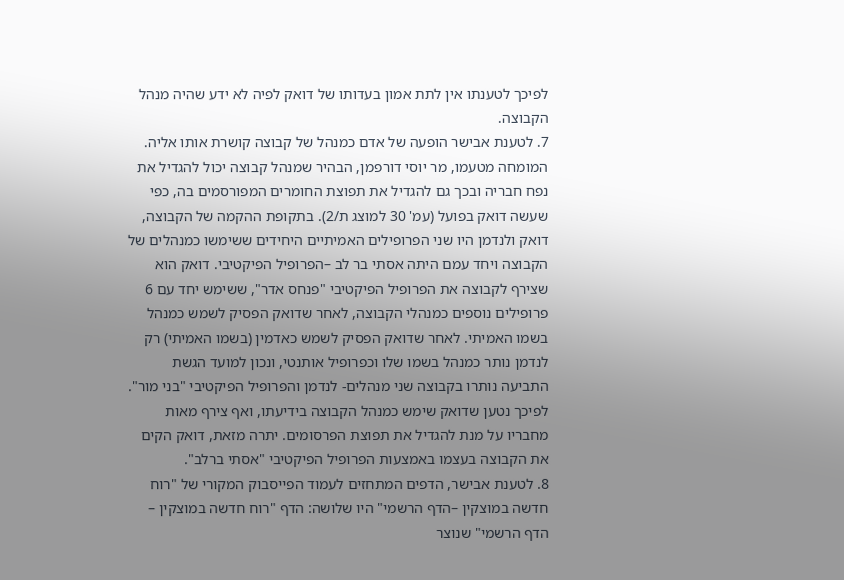לפיכך לטענתו אין לתת אמון בעדותו של דואק לפיה לא ידע שהיה מנהל הקבוצה.
7. לטענת אבישר הופעה של אדם כמנהל של קבוצה קושרת אותו אליה. המומחה מטעמו, מר יוסי דורפמן, הבהיר שמנהל קבוצה יכול להגדיל את נפח חבריה ובכך גם להגדיל את תפוצת החומרים המפורסמים בה, כפי שעשה דואק בפועל (עמ' 30 למוצג ת/2). בתקופת ההקמה של הקבוצה, דואק ולנדמן היו שני הפרופילים האמיתיים היחידים ששימשו כמנהלים של הקבוצה ויחד עמם היתה אסתי בר לב –הפרופיל הפיקטיבי. דואק הוא שצירף לקבוצה את הפרופיל הפיקטיבי "פנחס אדר", ששימש יחד עם 6 פרופילים נוספים כמנהלי הקבוצה, לאחר שדואק הפסיק לשמש כמנהל בשמו האמיתי. לאחר שדואק הפסיק לשמש כאדמין (בשמו האמיתי) רק לנדמן נותר כמנהל בשמו שלו וכפרופיל אותנטי, ונכון למועד הגשת התביעה נותרו בקבוצה שני מנהלים- לנדמן והפרופיל הפיקטיבי "בני מור". לפיכך נטען שדואק שימש כמנהל הקבוצה בידיעתו, ואף צירף מאות מחבריו על מנת להגדיל את תפוצת הפרסומים. יתרה מזאת, דואק הקים את הקבוצה בעצמו באמצעות הפרופיל הפיקטיבי "אסתי ברלב".
8. לטענת אבישר, הדפים המתחזים לעמוד הפייסבוק המקורי של "רוח חדשה במוצקין –הדף הרשמי" היו שלושה: הדף "רוח חדשה במוצקין – הדף הרשמי" שנוצר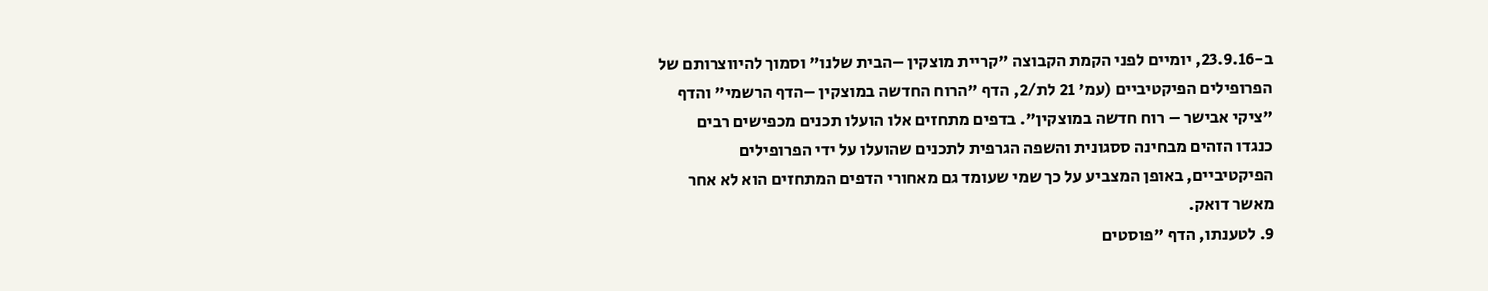ב-23.9.16, יומיים לפני הקמת הקבוצה "קריית מוצקין –הבית שלנו" וסמוך להיווצרותם של הפרופילים הפיקטיביים (עמ' 21 לת/2, הדף "הרוח החדשה במוצקין –הדף הרשמי" והדף "ציקי אבישר – רוח חדשה במוצקין". בדפים מתחזים אלו הועלו תכנים מכפישים רבים כנגדו הזהים מבחינה ססגונית והשפה הגרפית לתכנים שהועלו על ידי הפרופילים הפיקטיביים, באופן המצביע על כך שמי שעומד גם מאחורי הדפים המתחזים הוא לא אחר מאשר דואק.
9. לטענתו, הדף "פוסטים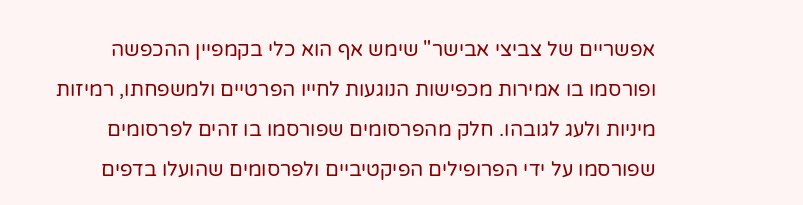אפשריים של צביצי אבישר" שימש אף הוא כלי בקמפיין ההכפשה ופורסמו בו אמירות מכפישות הנוגעות לחייו הפרטיים ולמשפחתו, רמיזות מיניות ולעג לגובהו. חלק מהפרסומים שפורסמו בו זהים לפרסומים שפורסמו על ידי הפרופילים הפיקטיביים ולפרסומים שהועלו בדפים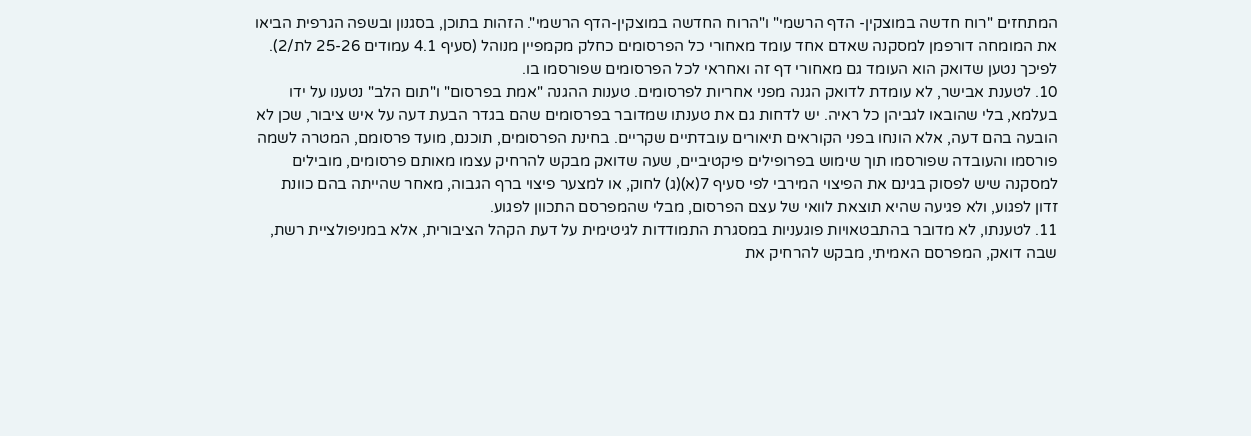המתחזים "רוח חדשה במוצקין- הדף הרשמי" ו"הרוח החדשה במוצקין-הדף הרשמי". הזהות בתוכן, בסגנון ובשפה הגרפית הביאו את המומחה דורפמן למסקנה שאדם אחד עומד מאחורי כל הפרסומים כחלק מקמפיין מנוהל (סעיף 4.1 עמודים 25-26 לת/2). לפיכך נטען שדואק הוא העומד גם מאחורי דף זה ואחראי לכל הפרסומים שפורסמו בו.
10. לטענת אבישר, לא עומדת לדואק הגנה מפני אחריות לפרסומים. טענות ההגנה "אמת בפרסום" ו"תום הלב" נטענו על ידו בעלמא, בלי שהובאו לגביהן כל ראיה. יש לדחות גם את טענתו שמדובר בפרסומים שהם בגדר הבעת דעה על איש ציבור, שכן לא הובעה בהם דעה, אלא הונחו בפני הקוראים תיאורים עובדתיים שקריים. בחינת הפרסומים, תוכנם, מועד פרסומם, המטרה לשמה פורסמו והעובדה שפורסמו תוך שימוש בפרופילים פיקטיביים, שעה שדואק מבקש להרחיק עצמו מאותם פרסומים, מובילים למסקנה שיש לפסוק בגינם את הפיצוי המירבי לפי סעיף 7(א)(ג) לחוק, או למצער פיצוי ברף הגבוה, מאחר שהייתה בהם כוונת זדון לפגוע, ולא פגיעה שהיא תוצאת לוואי של עצם הפרסום, מבלי שהמפרסם התכוון לפגוע.
11. לטענתו, לא מדובר בהתבטאויות פוגעניות במסגרת התמודדות לגיטימית על דעת הקהל הציבורית, אלא במניפולציית רשת, שבה דואק, המפרסם האמיתי, מבקש להרחיק את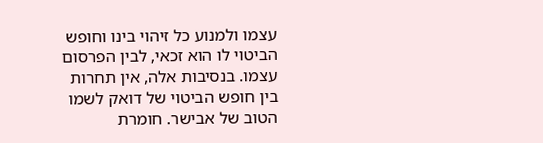עצמו ולמנוע כל זיהוי בינו וחופש הביטוי לו הוא זכאי, לבין הפרסום עצמו. בנסיבות אלה, אין תחרות בין חופש הביטוי של דואק לשמו הטוב של אבישר. חומרת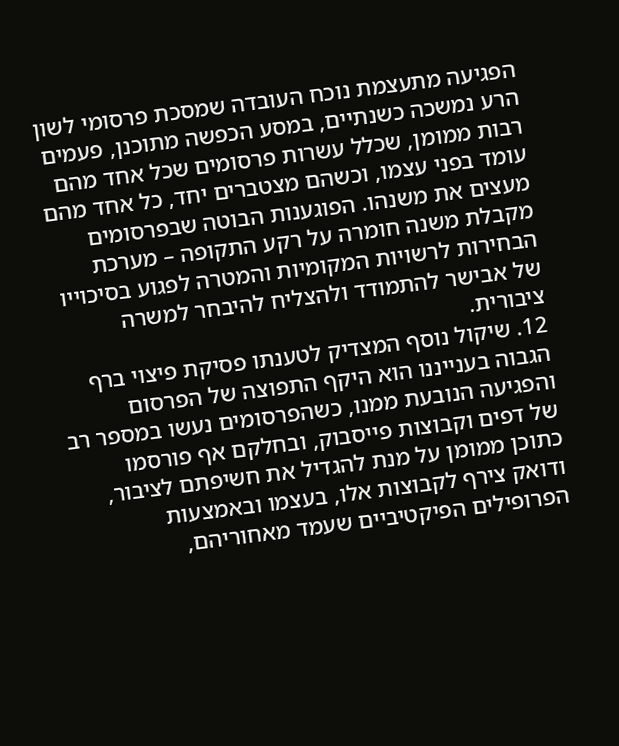הפגיעה מתעצמת נוכח העובדה שמסכת פרסומי לשון הרע נמשכה כשנתיים, במסע הכפשה מתוכנן, פעמים רבות ממומן, שכלל עשרות פרסומים שכל אחד מהם עומד בפני עצמו, וכשהם מצטברים יחד, כל אחד מהם מעצים את משנהו. הפוגענות הבוטה שבפרסומים מקבלת משנה חומרה על רקע התקופה – מערכת הבחירות לרשויות המקומיות והמטרה לפגוע בסיכוייו של אבישר להתמודד ולהצליח להיבחר למשרה ציבורית.
12. שיקול נוסף המצדיק לטענתו פסיקת פיצוי ברף הגבוה בענייננו הוא היקף התפוצה של הפרסום והפגיעה הנובעת ממנו, כשהפרסומים נעשו במספר רב של דפים וקבוצות פייסבוק, ובחלקם אף פורסמו כתוכן ממומן על מנת להגדיל את חשיפתם לציבור, ודואק צירף לקבוצות אלו, בעצמו ובאמצעות הפרופילים הפיקטיביים שעמד מאחוריהם,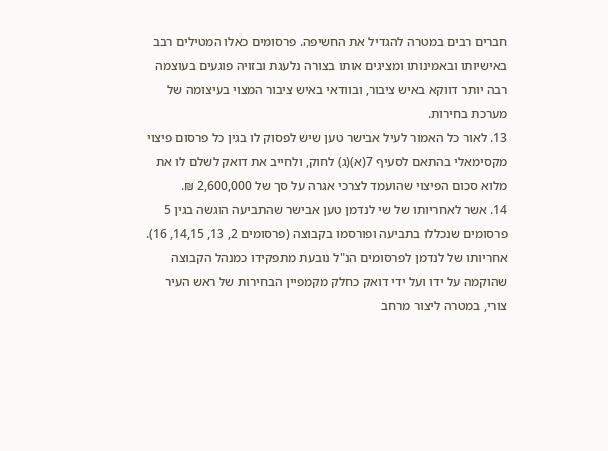חברים רבים במטרה להגדיל את החשיפה. פרסומים כאלו המטילים רבב באישיותו ובאמינותו ומציגים אותו בצורה נלעגת ובזויה פוגעים בעוצמה רבה יותר דווקא באיש ציבור, ובוודאי באיש ציבור המצוי בעיצומה של מערכת בחירות.
13. לאור כל האמור לעיל אבישר טען שיש לפסוק לו בגין כל פרסום פיצוי מקסימאלי בהתאם לסעיף 7(א)(ג) לחוק, ולחייב את דואק לשלם לו את מלוא סכום הפיצוי שהועמד לצרכי אגרה על סך של 2,600,000 ₪.
14. אשר לאחריותו של שי לנדמן טען אבישר שהתביעה הוגשה בגין 5 פרסומים שנכללו בתביעה ופורסמו בקבוצה (פרסומים 2, 13, 14,15, 16). אחריותו של לנדמן לפרסומים הנ"ל נובעת מתפקידו כמנהל הקבוצה שהוקמה על ידו ועל ידי דואק כחלק מקמפיין הבחירות של ראש העיר צורי, במטרה ליצור מרחב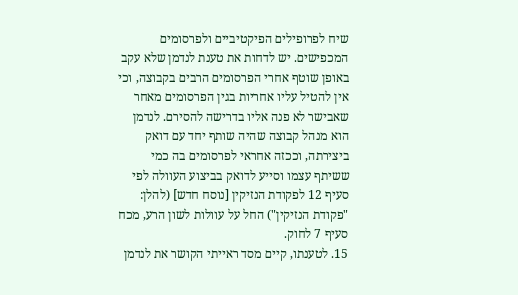שיח לפרופילים הפיקטיביים ולפרסומים המכפישים. יש לדחות את טענת לנדמן שלא עקב באופן שוטף אחרי הפרסומים הרבים בקבוצה, וכי אין להטיל עליו אחריות בגין הפרסומים מאחר שאבישר לא פנה אליו בדרישה להסירם. לנדמן הוא מנהל קבוצה שהיה שותף יחד עם דואק ביצירתה, וככזה אחראי לפרסומים בה כמי ששיתף עצמו וסייע לדואק בביצוע העוולה לפי סעיף 12 לפקודת הנזיקין [נוסח חדש] (להלן: "פקודת הנזיקין") החל על עוולות לשון הרע, מכח סעיף 7 לחוק.
15. לטענתו, קיים מסד ראייתי הקושר את לנדמן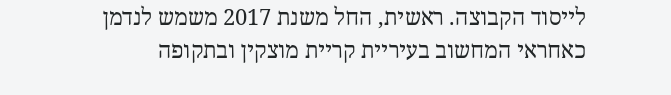לייסוד הקבוצה. ראשית, החל משנת 2017 משמש לנדמן כאחראי המחשוב בעיריית קריית מוצקין ובתקופה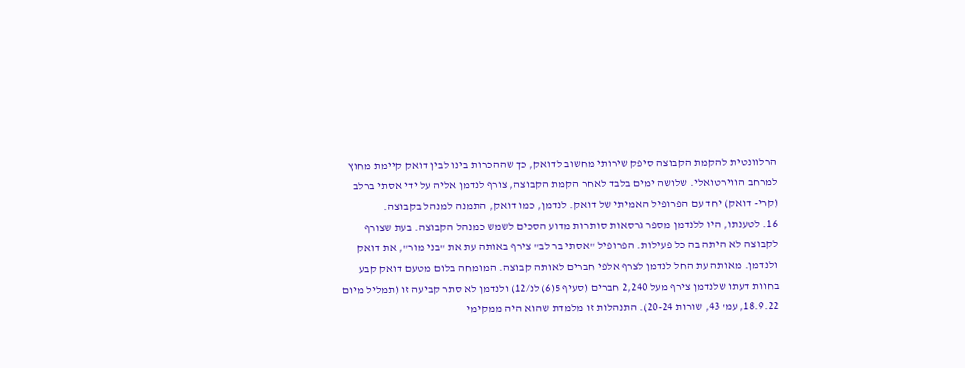הרלוונטית להקמת הקבוצה סיפק שירותי מחשוב לדואק, כך שההכרות בינו לבין דואק קיימת מחוץ למרחב הווירטואלי. שלושה ימים בלבד לאחר הקמת הקבוצה, צורף לנדמן אליה על ידי אסתי ברלב (קרי- דואק) יחד עם הפרופיל האמיתי של דואק. לנדמן, כמו דואק, התמנה למנהל בקבוצה.
16. לטענתו, היו ללנדמן מספר גרסאות סותרות מדוע הסכים לשמש כמנהל הקבוצה. בעת שצורף לקבוצה לא היתה בה כל פעילות. הפרופיל "אסתי בר לב" צירף באותה עת את "בני מור", את דואק ולנדמן. מאותה עת החל לנדמן לצרף אלפי חברים לאותה קבוצה. המומחה בלום מטעם דואק קבע בחוות דעתו שלנדמן צירף מעל 2,240 חברים (סעיף 5(6) לנ/12) ולנדמן לא סתר קביעה זו (תמליל מיום 18.9.22, עמ' 43, שורות 20-24). התנהלות זו מלמדת שהוא היה ממקימי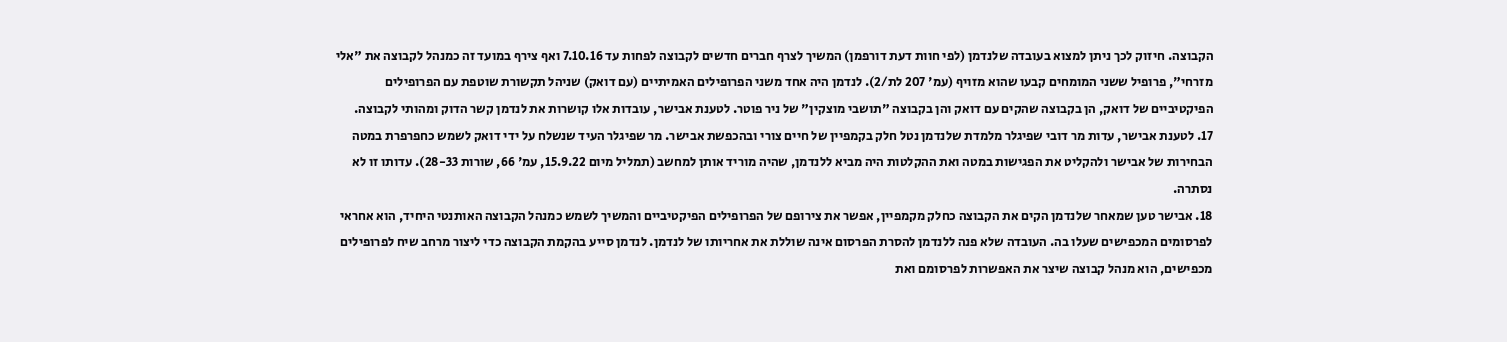הקבוצה. חיזוק לכך ניתן למצוא בעובדה שלנדמן (לפי חוות דעת דורפמן) המשיך לצרף חברים חדשים לקבוצה לפחות עד 7.10.16 ואף צירף במועד זה כמנהל לקבוצה את "אלי מזרחי", פרופיל ששני המומחים קבעו שהוא מזויף (עמ' 207 לת/2). לנדמן היה אחד משני הפרופילים האמיתיים (עם דואק) שניהל תקשורת שוטפת עם הפרופילים הפיקטיביים של דואק, הן בקבוצה שהקים עם דואק והן בקבוצה "תושבי מוצקין" של ניר פוטר. לטענת אבישר, עובדות אלו קושרות את לנדמן קשר הדוק ומהותי לקבוצה.
17. לטענת אבישר, עדות מר דובי שפיגלר מלמדת שלנדמן נטל חלק בקמפיין של חיים צורי ובהכפשת אבישר. מר שפיגלר העיד שנשלח על ידי דואק לשמש כחפרפרת במטה הבחירות של אבישר ולהקליט את הפגישות במטה ואת ההקלטות היה מביא ללנדמן, שהיה מוריד אותן למחשב (תמליל מיום 15.9.22, עמ' 66, שורות 28-33). עדותו זו לא נסתרה.
18. אבישר טען שמאחר שלנדמן הקים את הקבוצה כחלק מקמפיין, אפשר את צירופם של הפרופילים הפיקטיביים והמשיך לשמש כמנהל הקבוצה האותנטי היחיד, הוא אחראי לפרסומים המכפישים שעלו בה. העובדה שלא פנה ללנדמן להסרת הפרסום אינה שוללת את אחריותו של לנדמן. לנדמן סייע בהקמת הקבוצה כדי ליצור מרחב שיח לפרופילים מכפישים, הוא מנהל קבוצה שיצר את האפשרות לפרסומם ואת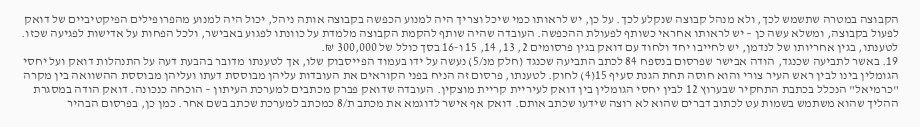הקבוצה במטרה שתשמש לכך, ולא מנהל קבוצה שנקלע לכך. על כן, יש לראותו כמי שיכל וצריך היה למנוע הכפשה בקבוצה אותה ניהל, יכול היה למנוע מהפרופילים הפיקטיביים של דואק לפעול בקבוצה, ומשלא עשה כן – יש לראותו אחראי כשותף לפעולת ההכפשה. העובדה שהיה שותף להקמת הקבוצה מלמדת על כוונתו לפגוע באבישר, ולכל הפחות על אדישות לפגיעה שכזו. לטענתו, בגין אחריותו של לנדמן, יש לחייבו יחד ולחוד עם דואק בגין פרסומים 2, 13, 14, 15 ו-16 בסך כולל של 300,000 ₪.
19. באשר לתביעה שכנגד, הודה אבישר שפרסום בנספח 84 לכתב התביעה שכנגד (חלק מנ/5) נעשה על ידו בעמוד הפייסבוק שלו, אך לטענתו מדובר בהבעת דעה על התנהלות דואק ועל יחסי הגומלין בינו לבין ראש העיר צורי והוא חוסה תחת הגנת סעיף 15(4) לחוק. לטענתו, פרסום זה הניח בפני הקוראים את העובדות עליהן מבוססת דעתו ועליהן מבוססת ההשוואה בין מקרה "כרמיאל" הנכלל בכתבת התחקיר שבערוץ 12 לבין יחסי הגומלין בין דואק לעיריית קריית מוצקין. העובדה שדואק פברק מכתבים למערכת העיתון – הוכחה כנכונה. דואק הודה במסגרת ההליך שהוא משתמש בשמות עט לכתוב דברים שהוא לא רוצה שידעו שכתב אותם. דואק אף אישר לדוגמא את מכתב ת/8 כמכתב למערכת שכתב בשם אחר. כמן כן, בפרסום הבהיר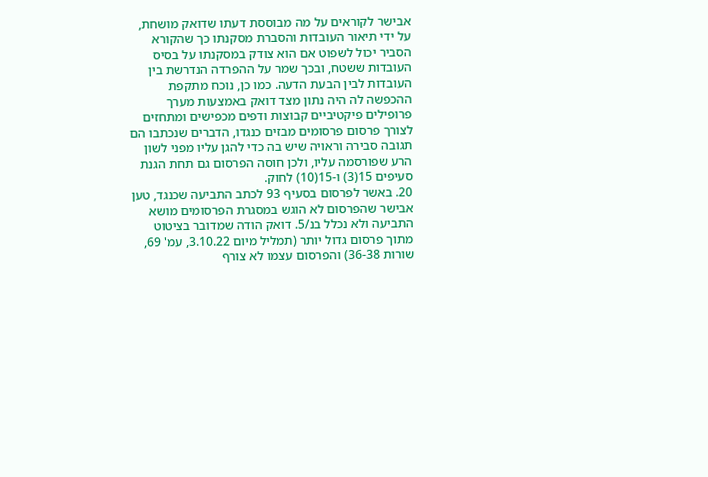אבישר לקוראים על מה מבוססת דעתו שדואק מושחת, על ידי תיאור העובדות והסברת מסקנתו כך שהקורא הסביר יכול לשפוט אם הוא צודק במסקנתו על בסיס העובדות ששטח, ובכך שמר על ההפרדה הנדרשת בין העובדות לבין הבעת הדעה. כמו כן, נוכח מתקפת ההכפשה לה היה נתון מצד דואק באמצעות מערך פרופילים פיקטיביים קבוצות ודפים מכפישים ומתחזים לצורך פרסום פרסומים מבזים כנגדו, הדברים שנכתבו הם תגובה סבירה וראויה שיש בה כדי להגן עליו מפני לשון הרע שפורסמה עליו, ולכן חוסה הפרסום גם תחת הגנת סעיפים 15(3) ו-15(10) לחוק.
20. באשר לפרסום בסעיף 93 לכתב התביעה שכנגד, טען אבישר שהפרסום לא הוגש במסגרת הפרסומים מושא התביעה ולא נכלל בנ/5. דואק הודה שמדובר בציטוט מתוך פרסום גדול יותר (תמליל מיום 3.10.22, עמ' 69, שורות 36-38) והפרסום עצמו לא צורף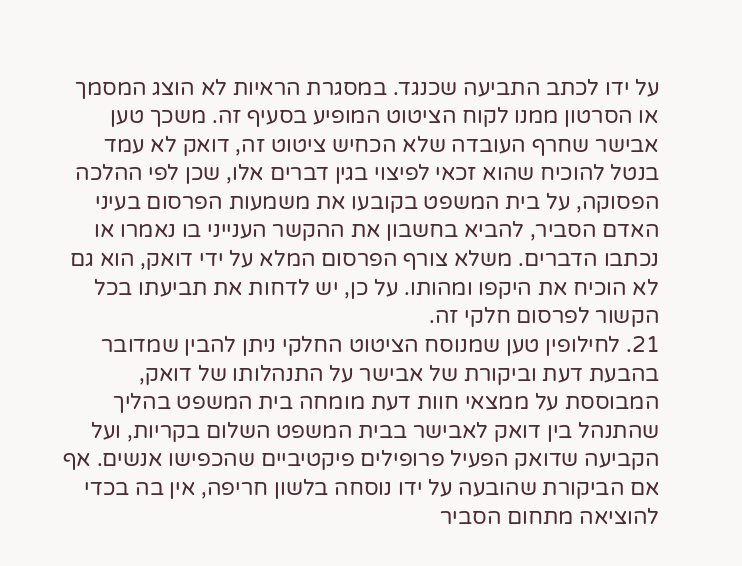על ידו לכתב התביעה שכנגד. במסגרת הראיות לא הוצג המסמך או הסרטון ממנו לקוח הציטוט המופיע בסעיף זה. משכך טען אבישר שחרף העובדה שלא הכחיש ציטוט זה, דואק לא עמד בנטל להוכיח שהוא זכאי לפיצוי בגין דברים אלו, שכן לפי ההלכה הפסוקה, על בית המשפט בקובעו את משמעות הפרסום בעיני האדם הסביר, להביא בחשבון את ההקשר הענייני בו נאמרו או נכתבו הדברים. משלא צורף הפרסום המלא על ידי דואק, הוא גם לא הוכיח את היקפו ומהותו. על כן, יש לדחות את תביעתו בכל הקשור לפרסום חלקי זה.
21. לחילופין טען שמנוסח הציטוט החלקי ניתן להבין שמדובר בהבעת דעת וביקורת של אבישר על התנהלותו של דואק, המבוססת על ממצאי חוות דעת מומחה בית המשפט בהליך שהתנהל בין דואק לאבישר בבית המשפט השלום בקריות, ועל הקביעה שדואק הפעיל פרופילים פיקטיביים שהכפישו אנשים. אף אם הביקורת שהובעה על ידו נוסחה בלשון חריפה, אין בה בכדי להוציאה מתחום הסביר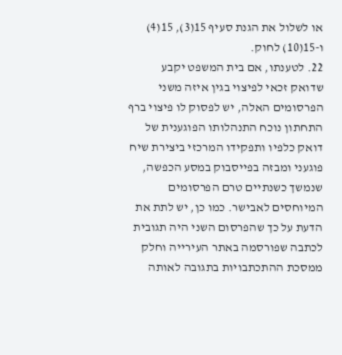או לשלול את הגנת סעיף 15(3), 15(4) ו-15(10) לחוק.
22. לטענתו, אם בית המשפט יקבע שדואק זכאי לפיצוי בגין איזה משני הפרסומים האלה, יש לפסוק לו פיצוי ברף התחתון נוכח התנהלותו הפוגענית של דואק כלפיו ותפקידו המרכזי ביצירת שיח פוגעני ומבזה בפייסבוק במסע הכפשה, שנמשך כשנתיים טרם הפרסומים המיוחסים לאבישר. כמו כן, יש לתת את הדעת על כך שהפרסום השני היה תגובית לכתבה שפורסמה באתר העירייה וחלק ממסכת ההתכתבויות בתגובה לאותה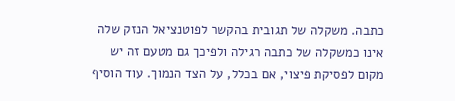כתבה. משקלה של תגובית בהקשר לפוטנציאל הנזק שלה אינו כמשקלה של כתבה רגילה ולפיכך גם מטעם זה יש מקום לפסיקת פיצוי, אם בכלל, על הצד הנמוך. עוד הוסיף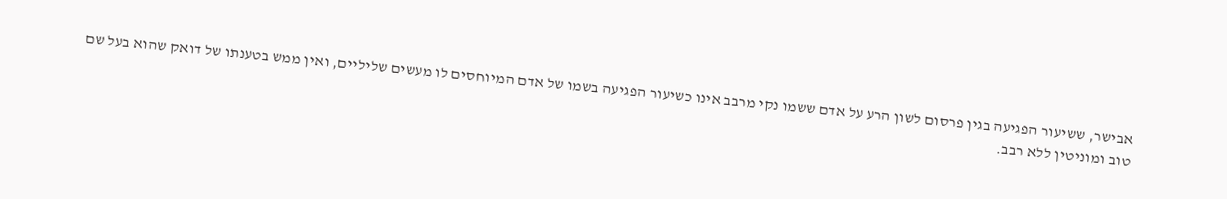אבישר, ששיעור הפגיעה בגין פרסום לשון הרע על אדם ששמו נקי מרבב אינו כשיעור הפגיעה בשמו של אדם המיוחסים לו מעשים שליליים, ואין ממש בטענתו של דואק שהוא בעל שם טוב ומוניטין ללא רבב.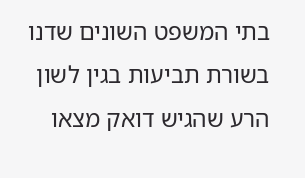בתי המשפט השונים שדנו בשורת תביעות בגין לשון הרע שהגיש דואק מצאו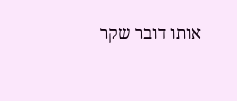אותו דובר שקר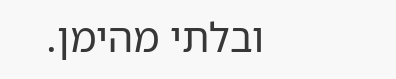ובלתי מהימן.